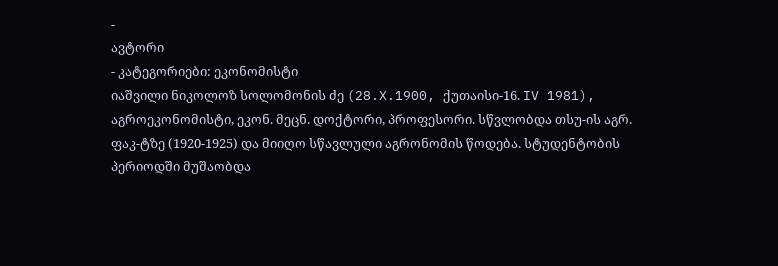-
ავტორი
- კატეგორიები: ეკონომისტი
იაშვილი ნიკოლოზ სოლომონის ძე (28.X.1900, ქუთაისი-16. IV 1981), აგროეკონომისტი, ეკონ. მეცნ. დოქტორი, პროფესორი. სწვლობდა თსუ-ის აგრ. ფაკ-ტზე (1920-1925) და მიიღო სწავლული აგრონომის წოდება. სტუდენტობის პერიოდში მუშაობდა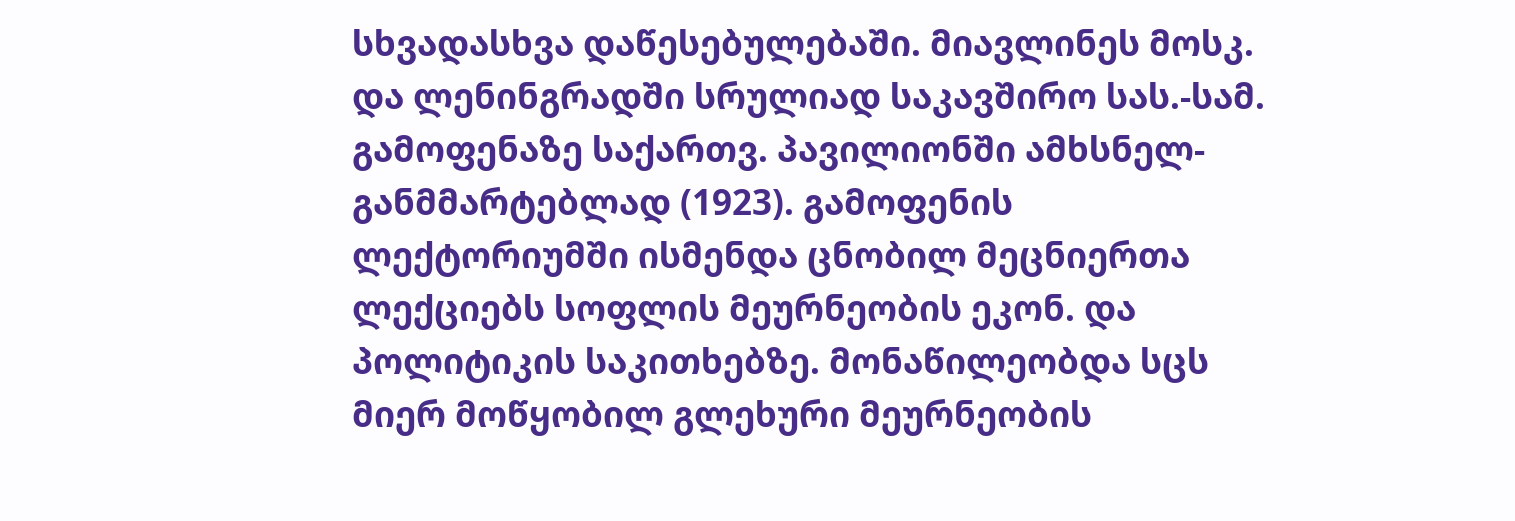სხვადასხვა დაწესებულებაში. მიავლინეს მოსკ. და ლენინგრადში სრულიად საკავშირო სას.-სამ. გამოფენაზე საქართვ. პავილიონში ამხსნელ-განმმარტებლად (1923). გამოფენის ლექტორიუმში ისმენდა ცნობილ მეცნიერთა ლექციებს სოფლის მეურნეობის ეკონ. და პოლიტიკის საკითხებზე. მონაწილეობდა სცს მიერ მოწყობილ გლეხური მეურნეობის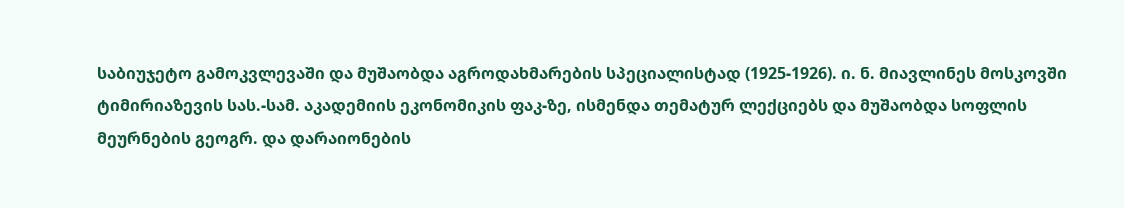საბიუჯეტო გამოკვლევაში და მუშაობდა აგროდახმარების სპეციალისტად (1925-1926). ი. ნ. მიავლინეს მოსკოვში ტიმირიაზევის სას.-სამ. აკადემიის ეკონომიკის ფაკ-ზე, ისმენდა თემატურ ლექციებს და მუშაობდა სოფლის მეურნების გეოგრ. და დარაიონების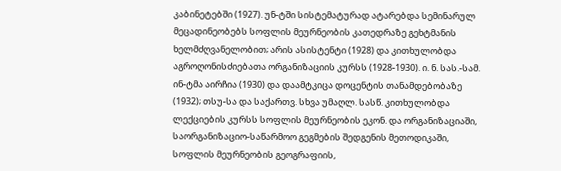კაბინეტებში (1927). უნ-ტში სისტემატურად ატარებდა სემინარულ მეცადინეობებს სოფლის მეურნეობის კათედრაზე გეხტმანის ხელმძღვანელობით; არის ასისტენტი (1928) და კითხულობდა აგროღონისძიებათა ორგანიზაციის კურსს (1928-1930). ი. ნ. სას.-სამ. ინ-ტმა აირჩია (1930) და დაამტკიცა დოცენტის თანამდებობაზე (1932); თსუ-სა და საქართვ. სხვა უმაღლ. სასწ. კითხულობდა ლექციების კურსს სოფლის მეურნეობის ეკონ. და ორგანიზაციაში, საორგანიზაციო-საწარმოო გეგმების შედგენის მეთოდიკაში, სოფლის მეურნეობის გეოგრაფიის,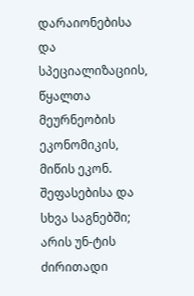დარაიონებისა და სპეციალიზაციის, წყალთა მეურნეობის ეკონომიკის, მიწის ეკონ. შეფასებისა და სხვა საგნებში; არის უნ-ტის ძირითადი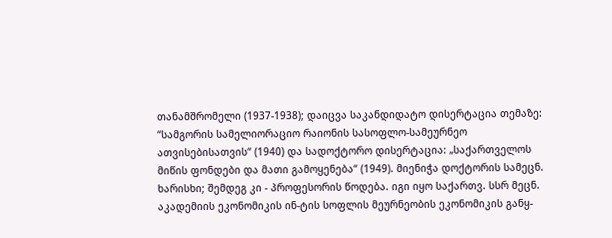თანამშრომელი (1937-1938); დაიცვა საკანდიდატო დისერტაცია თემაზე: “სამგორის სამელიორაციო რაიონის სასოფლო-სამეურნეო ათვისებისათვის“ (1940) და სადოქტორო დისერტაცია: „საქართველოს მიწის ფონდები და მათი გამოყენება“ (1949). მიენიჭა დოქტორის სამეცნ. ხარისხი; შემდეგ კი - პროფესორის წოდება. იგი იყო საქართვ. სსრ მეცნ. აკადემიის ეკონომიკის ინ-ტის სოფლის მეურნეობის ეკონომიკის განყ-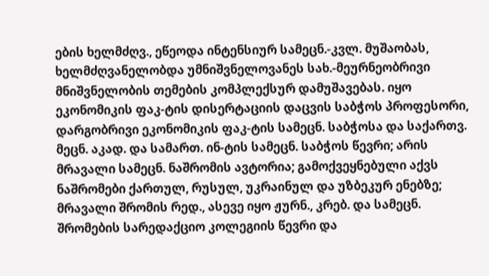ების ხელმძღვ., ეწეოდა ინტენსიურ სამეცნ.-კვლ. მუშაობას, ხელმძღვანელობდა უმნიშვნელოვანეს სახ.-მეურნეობრივი მნიშვნელობის თემების კომპლექსურ დამუშავებას. იყო ეკონომიკის ფაკ-ტის დისერტაციის დაცვის საბჭოს პროფესორი, დარგობრივი ეკონომიკის ფაკ-ტის სამეცნ. საბჭოსა და საქართვ. მეცნ. აკად. და სამართ. ინ-ტის სამეცნ. საბჭოს წევრი; არის მრავალი სამეცნ. ნაშრომის ავტორია; გამოქვეყნებული აქვს ნაშრომები ქართულ, რუსულ, უკრაინულ და უზბეკურ ენებზე; მრავალი შრომის რედ., ასევე იყო ჟურნ., კრებ. და სამეცნ. შრომების სარედაქციო კოლეგიის წევრი და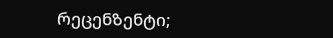რეცენზენტი;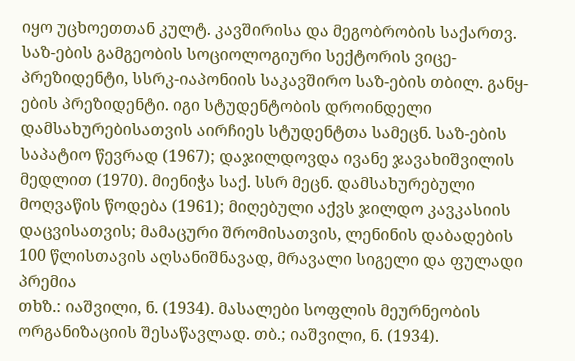იყო უცხოეთთან კულტ. კავშირისა და მეგობრობის საქართვ. საზ-ების გამგეობის სოციოლოგიური სექტორის ვიცე-პრეზიდენტი, სსრკ-იაპონიის საკავშირო საზ-ების თბილ. განყ-ების პრეზიდენტი. იგი სტუდენტობის დროინდელი დამსახურებისათვის აირჩიეს სტუდენტთა სამეცნ. საზ-ების საპატიო წევრად (1967); დაჯილდოვდა ივანე ჯავახიშვილის მედლით (1970). მიენიჭა საქ. სსრ მეცნ. დამსახურებული მოღვაწის წოდება (1961); მიღებული აქვს ჯილდო კავკასიის დაცვისათვის; მამაცური შრომისათვის, ლენინის დაბადების 100 წლისთავის აღსანიშნავად, მრავალი სიგელი და ფულადი პრემია
თხზ.: იაშვილი, ნ. (1934). მასალები სოფლის მეურნეობის ორგანიზაციის შესაწავლად. თბ.; იაშვილი, ნ. (1934).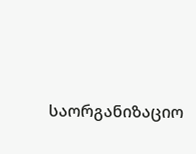საორგანიზაციო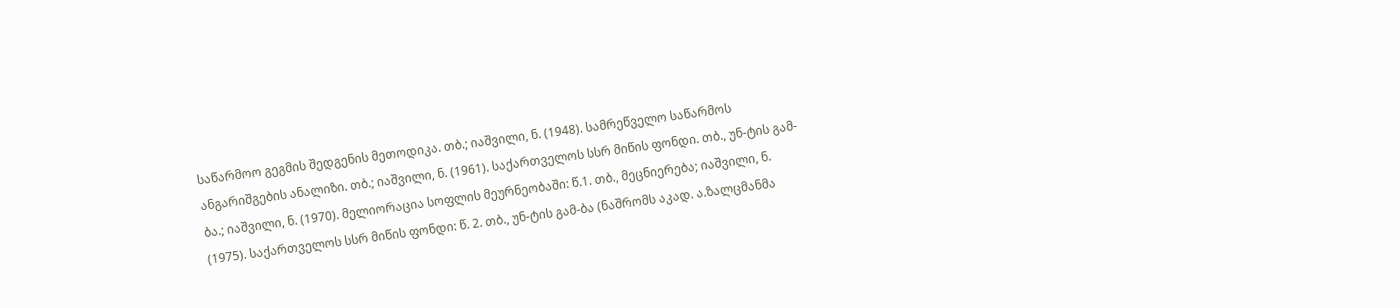საწარმოო გეგმის შედგენის მეთოდიკა. თბ.; იაშვილი, ნ. (1948). სამრეწველო საწარმოს ანგარიშგების ანალიზი. თბ.; იაშვილი, ნ. (1961). საქართველოს სსრ მიწის ფონდი. თბ., უნ-ტის გამ-ბა.; იაშვილი, ნ. (1970). მელიორაცია სოფლის მეურნეობაში: წ.1. თბ., მეცნიერება; იაშვილი, ნ. (1975). საქართველოს სსრ მიწის ფონდი: წ. 2. თბ., უნ-ტის გამ-ბა (ნაშრომს აკად. ა.ზალცმანმა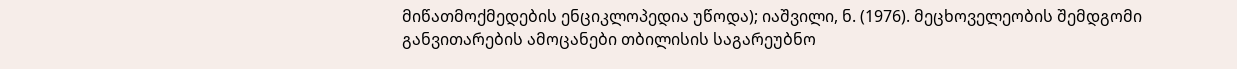მიწათმოქმედების ენციკლოპედია უწოდა); იაშვილი, ნ. (1976). მეცხოველეობის შემდგომი განვითარების ამოცანები თბილისის საგარეუბნო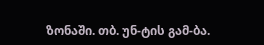ზონაში. თბ. უნ-ტის გამ-ბა.